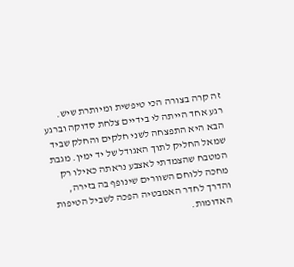זה קרה בצורה הכי טיפשית ומיותרת שיש. רגע אחד הייתה לי בידיים צלחת סדוקה וברגע הבא היא התפצחה לשני חלקים והחלק שביד שמאל החליק לתוך האגודל של יד ימין. מגבת המטבח שהצמדתי לאצבע נראתה כאילו רק מחכה ללוחם השוורים שינופף בה בזירה, והדרך לחדר האמבטיה הפכה לשביל הטיפות האדומות.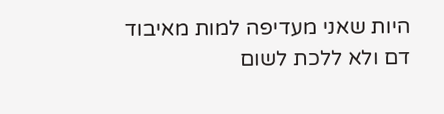היות שאני מעדיפה למות מאיבוד דם ולא ללכת לשום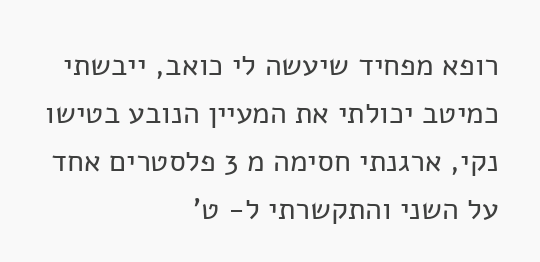רופא מפחיד שיעשה לי כואב, ייבשתי כמיטב יכולתי את המעיין הנובע בטישו נקי, ארגנתי חסימה מ 3 פלסטרים אחד על השני והתקשרתי ל- ט'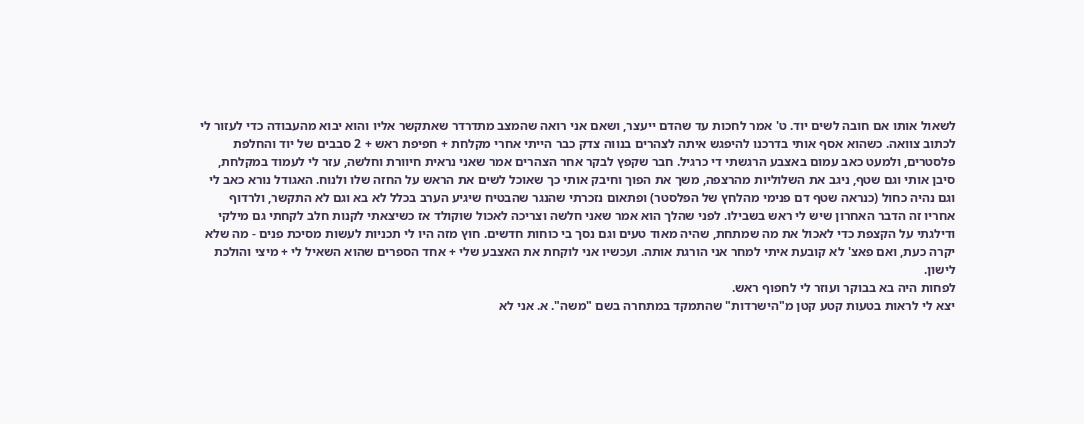לשאול אותו אם חובה לשים יוד. ט' אמר לחכות עד שהדם ייעצר, ושאם אני רואה שהמצב מתדרדר שאתקשר אליו והוא יבוא מהעבודה כדי לעזור לי לכתוב צוואה. כשהוא אסף אותי בדרכנו להיפגש איתה לצהרים בנווה צדק כבר הייתי אחרי מקלחת + חפיפת ראש + 2 סבבים של יוד והחלפת פלסטרים, ולמעט כאב עמום באצבע הרגשתי די כרגיל. חבר שקפץ לבקר אחר הצהרים אמר שאני נראית חיוורת וחלשה, עזר לי לעמוד במקלחת, סיבן אותי וגם שטף, ניגב את השלוליות מהרצפה, משך את הפוך וחיבק אותי כך שאוכל לשים את הראש על החזה שלו ולנוח. האגודל נורא כאב לי וגם נהיה כחול (כנראה שטף דם פנימי מהלחץ של הפלסטר) ופתאום נזכרתי שהנגר שהבטיח שיגיע הערב בכלל לא בא וגם לא התקשר, ולרדוף אחריו זה הדבר האחרון שיש לי ראש בשבילו. לפני שהלך הוא אמר שאני חלשה וצריכה לאכול שוקולד אז כשיצאתי לקנות חלב לקחתי גם מילקי ודילגתי על הקצפת כדי לאכול את מה שמתחת, שהיה מאוד טעים וגם נסך בי כוחות חדשים. חוץ מזה היו לי תכניות לעשות מסיכת פנים - מה שלא יקרה כעת, ואם פאצ' לא קובעת איתי למחר אני הורגת אותה. ועכשיו אני לוקחת את האצבע שלי + אחד הספרים שהוא השאיל לי + מיצי והולכת לישון.
לפחות היה בא בבוקר ועוזר לי לחפוף ראש.
יצא לי לראות בטעות קטע קטן מ"הישרדות" שהתמקד במתחרה בשם "משה". א. אני לא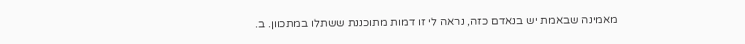מאמינה שבאמת יש בנאדם כזה, נראה לי זו דמות מתוכננת ששתלו במתכוון. ב.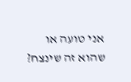אני טועה או שהוא זה שינצח?